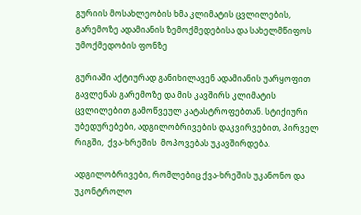გურიის მოსახლეობის ხმა კლიმატის ცვლილების, გარემოზე ადამიანის ზემოქმედებისა და სახელმწიფოს უმოქმედობის ფონზე

გურიაში აქტიურად განიხილავენ ადამიანის უარყოფით გავლენას გარემოზე და მის კავშირს კლიმატის ცვლილებით გამოწვეულ კატასტროფებთან. სტიქიური უბედურებები, ადგილობრივების დაკვირვებით, პირველ რიგში,  ქვა-ხრეშის  მოპოვებას უკავშირდება.

ადგილობრივები, რომლებიც ქვა-ხრეშის უკანონო და უკონტროლო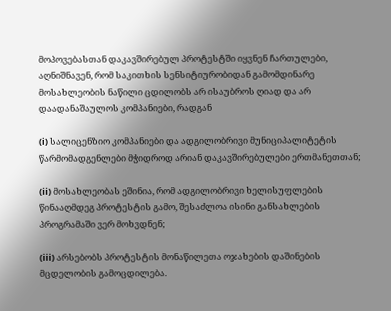მოპოვებასთან დაკავშირებულ პროტესტში იყვნენ ჩართულები, აღნიშნავენ, რომ საკითხის სენსიტიურობიდან გამომდინარე მოსახლეობის ნაწილი ცდილობს არ ისაუბროს ღიად და არ დაადანაშაულოს კომპანიები, რადგან

(i) სალიცენზიო კომპანიები და ადგილობრივი მუნიციპალიტეტის წარმომადგენლები მჭიდროდ არიან დაკავშირებულები ერთმანეთთან;

(ii) მოსახლეობას ეშინია, რომ ადგილობრივი ხელისუფლების წინააღმდეგ პროტესტის გამო, შესაძლოა ისინი განსახლების პროგრამაში ვერ მოხვდნენ;

(iii) არსებობს პროტესტის მონაწილეთა ოჯახების დაშინების მცდელობის გამოცდილება.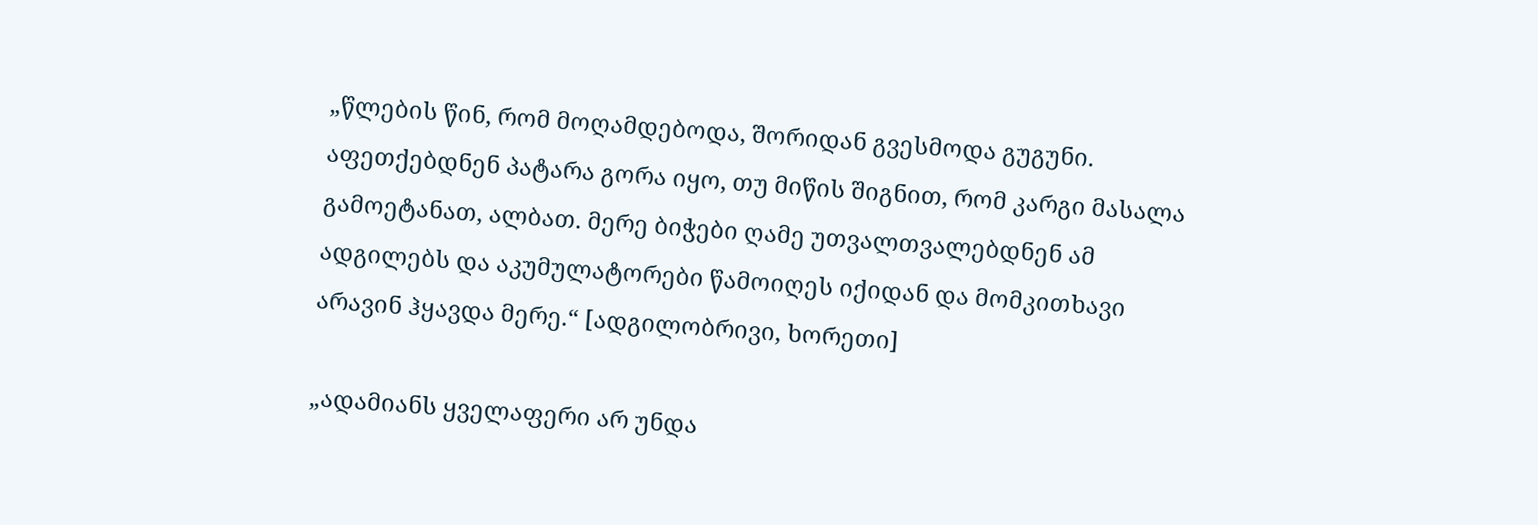„წლების წინ, რომ მოღამდებოდა, შორიდან გვესმოდა გუგუნი. აფეთქებდნენ პატარა გორა იყო, თუ მიწის შიგნით, რომ კარგი მასალა გამოეტანათ, ალბათ. მერე ბიჭები ღამე უთვალთვალებდნენ ამ ადგილებს და აკუმულატორები წამოიღეს იქიდან და მომკითხავი არავინ ჰყავდა მერე.“ [ადგილობრივი, ხორეთი]

„ადამიანს ყველაფერი არ უნდა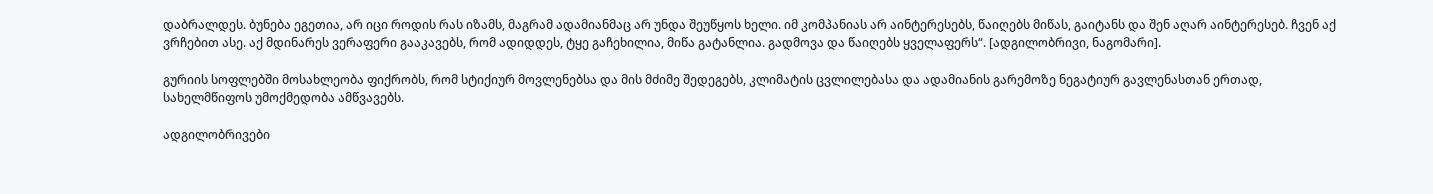დაბრალდეს. ბუნება ეგეთია, არ იცი როდის რას იზამს, მაგრამ ადამიანმაც არ უნდა შეუწყოს ხელი. იმ კომპანიას არ აინტერესებს, წაიღებს მიწას, გაიტანს და შენ აღარ აინტერესებ. ჩვენ აქ ვრჩებით ასე. აქ მდინარეს ვერაფერი გააკავებს, რომ ადიდდეს, ტყე გაჩეხილია, მიწა გატანლია. გადმოვა და წაიღებს ყველაფერს“. [ადგილობრივი, ნაგომარი].

გურიის სოფლებში მოსახლეობა ფიქრობს, რომ სტიქიურ მოვლენებსა და მის მძიმე შედეგებს, კლიმატის ცვლილებასა და ადამიანის გარემოზე ნეგატიურ გავლენასთან ერთად, სახელმწიფოს უმოქმედობა ამწვავებს.

ადგილობრივები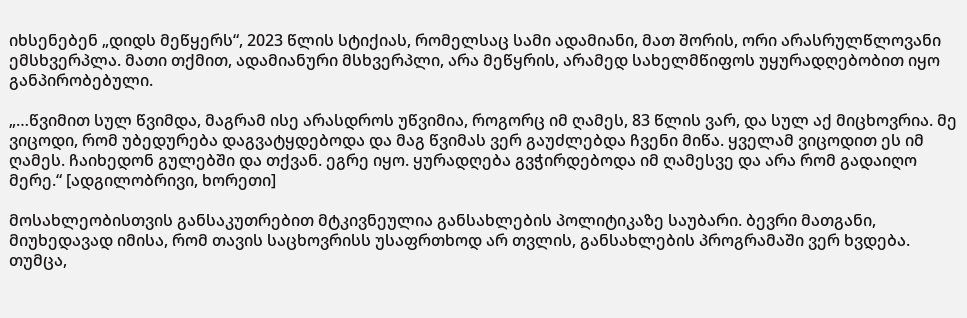იხსენებენ „დიდს მეწყერს“, 2023 წლის სტიქიას, რომელსაც სამი ადამიანი, მათ შორის, ორი არასრულწლოვანი ემსხვერპლა. მათი თქმით, ადამიანური მსხვერპლი, არა მეწყრის, არამედ სახელმწიფოს უყურადღებობით იყო განპირობებული.

„…წვიმით სულ წვიმდა, მაგრამ ისე არასდროს უწვიმია, როგორც იმ ღამეს, 83 წლის ვარ, და სულ აქ მიცხოვრია. მე ვიცოდი, რომ უბედურება დაგვატყდებოდა და მაგ წვიმას ვერ გაუძლებდა ჩვენი მიწა. ყველამ ვიცოდით ეს იმ ღამეს. ჩაიხედონ გულებში და თქვან. ეგრე იყო. ყურადღება გვჭირდებოდა იმ ღამესვე და არა რომ გადაიღო მერე.“ [ადგილობრივი, ხორეთი]

მოსახლეობისთვის განსაკუთრებით მტკივნეულია განსახლების პოლიტიკაზე საუბარი. ბევრი მათგანი, მიუხედავად იმისა, რომ თავის საცხოვრისს უსაფრთხოდ არ თვლის, განსახლების პროგრამაში ვერ ხვდება. თუმცა,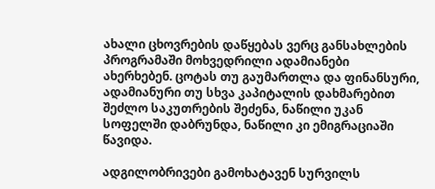ახალი ცხოვრების დაწყებას ვერც განსახლების პროგრამაში მოხვედრილი ადამიანები ახერხებენ. ცოტას თუ გაუმართლა და ფინანსური, ადამიანური თუ სხვა კაპიტალის დახმარებით შეძლო საკუთრების შეძენა, ნაწილი უკან სოფელში დაბრუნდა, ნაწილი კი ემიგრაციაში წავიდა.

ადგილობრივები გამოხატავენ სურვილს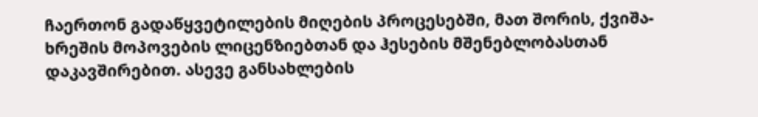ჩაერთონ გადაწყვეტილების მიღების პროცესებში, მათ შორის, ქვიშა-ხრეშის მოპოვების ლიცენზიებთან და ჰესების მშენებლობასთან დაკავშირებით. ასევე განსახლების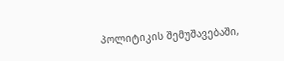პოლიტიკის შემუშავებაში,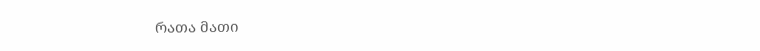რათა მათი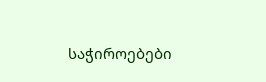საჭიროებები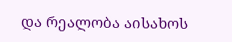და რეალობა აისახოს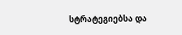სტრატეგიებსა და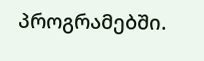პროგრამებში.